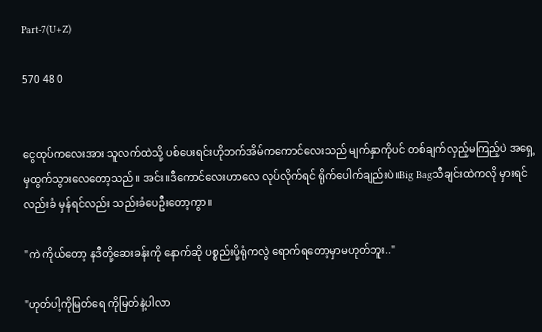Part-7(U+Z)

570 48 0


ငွေထုပ်ကလေးအား သူလက်ထဲသို့ ပစ်ပေးရင်းဟိုဘက်အိမ်ကကောင်လေးသည် မျက်နှာကိုပင် တစ်ချက်လှည့်မကြည့်ပဲ အရှေ့မှထွက်သွားလေတော့သည်။ အင်း။ဒီကောင်လေးဟာလေ လုပ်လိုက်ရင် ရိုက်ပေါက်ချည်းပဲ။Big Bagသီချင်းထဲကလို မှားရင်လည်းခံ မှန်ရင်လည်း သည်းခံပေဦးတော့ကွာ။

"ကဲ ကိုယ်တော့ နဒီတို့ဆေးခန်းကို နောက်ဆို ပစ္စည်းပို့ရုံကလွဲ ရောက်ရတော့မှာမဟုတ်ဘူး.."

"ဟုတ်ပါ့ကိုမြတ်ရေ ကိုမြတ်နဲ့ပါလာ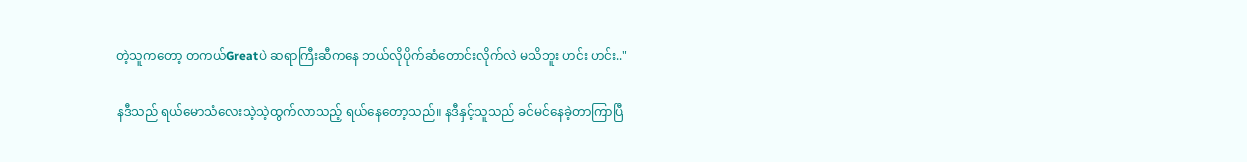တဲ့သူကတော့ တကယ်Greatပဲ ဆရာကြီးဆီကနေ ဘယ်လိုပိုက်ဆံတောင်းလိုက်လဲ မသိဘူး ဟင်း ဟင်း.."

နဒီသည် ရယ်မောသံလေးသဲ့သဲ့ထွက်လာသည့် ရယ်နေတော့သည်။ နဒီနှင့်သူသည် ခင်မင်နေခဲ့တာကြာပြီ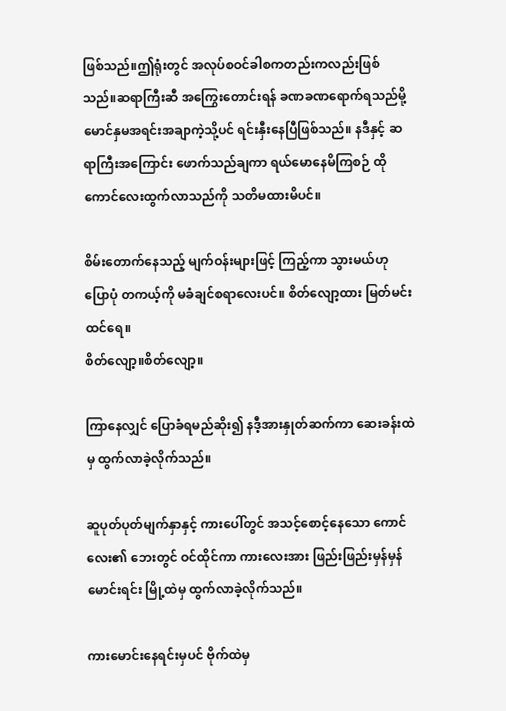ဖြစ်သည်။ဤရုံးတွင် အလုပ်စဝင်ခါစကတည်းကလည်းဖြစ်သည်။ဆရာကြီးဆီ အကြွေးတောင်းရန် ခဏခဏရောက်ရသည်မို့ မောင်နှမအရင်းအချာကဲ့သို့ပင် ရင်းနှီးနေပြီဖြစ်သည်။ နဒီနှင့် ဆရာကြီးအကြောင်း ဖောက်သည်ချကာ ရယ်မောနေမိကြစဉ် ထိုကောင်လေးထွက်လာသည်ကို သတိမထားမိပင်။

စိမ်းတောက်နေသည့် မျက်ဝန်းများဖြင့် ကြည့်ကာ သွားမယ်ဟု ပြောပုံ တကယ့်ကို မခံချင်စရာလေးပင်။ စိတ်လျော့ထား မြတ်မင်းထင်ရေ။
စိတ်လျော့။စိတ်လျော့။

ကြာနေလျှင် ပြောခံရမည်ဆိုး၍ နဒီ့အားနှုတ်ဆက်ကာ ဆေးခန်းထဲမှ ထွက်လာခဲ့လိုက်သည်။

ဆူပုတ်ပုတ်မျက်နှာနှင့် ကားပေါ်တွင် အသင့်စောင့်နေသော ကောင်လေး၏ ဘေးတွင် ဝင်ထိုင်ကာ ကားလေးအား ဖြည်းဖြည်းမှန်မှန်မောင်းရင်း မြို့ထဲမှ ထွက်လာခဲ့လိုက်သည်။

ကားမောင်းနေရင်းမှပင် ဗိုက်ထဲမှ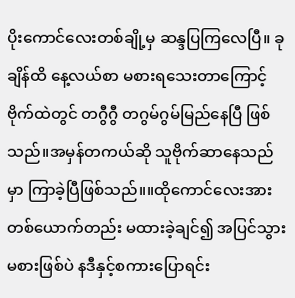ပိုးကောင်လေးတစ်ချို့မှ ဆန္ဒပြကြလေပြီ။ ခုချိန်ထိ နေ့လယ်စာ မစားရသေးတာကြောင့် ဗိုက်ထဲတွင် တဂွီဂွီ တဂွမ်ဂွမ်မြည်နေပြီ ဖြစ်သည်။အမှန်တကယ်ဆို သူဗိုက်ဆာနေသည်မှာ ကြာခဲ့ပြီဖြစ်သည်။။ထိုကောင်လေးအား တစ်ယောက်တည်း မထားခဲ့ချင်၍ အပြင်သွားမစားဖြစ်ပဲ နဒီနှင့်စကားပြောရင်း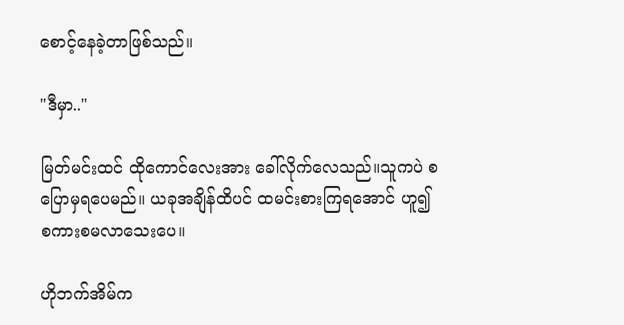စောင့်နေခဲ့တာဖြစ်သည်။

"ဒီမှာ.."

မြတ်မင်းထင် ထိုကောင်လေးအား ခေါ်လိုက်လေသည်။သူကပဲ စပြောမှရပေမည်။ ယခုအချိန်ထိပင် ထမင်းစားကြရအောင် ဟူ၍ စကားစမလာသေးပေ။

ဟိုဘက်အိမ်က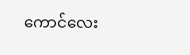ကောင်လေး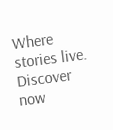Where stories live. Discover now